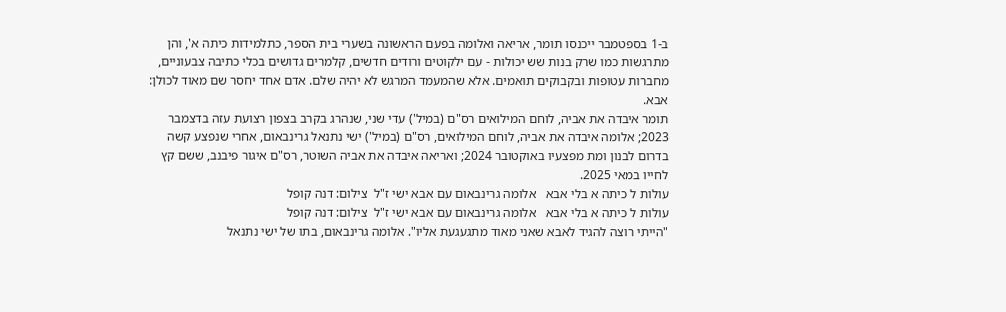ב-1 בספטמבר ייכנסו תומר, אריאה ואלומה בפעם הראשונה בשערי בית הספר, כתלמידות כיתה א', והן מתרגשות כמו שרק בנות שש יכולות - עם ילקוטים ורודים חדשים, קלמרים גדושים בכלי כתיבה צבעוניים, מחברות עטופות ובקבוקים תואמים. אלא שהמעמד המרגש לא יהיה שלם. אדם אחד יחסר שם מאוד לכולן: אבא.
תומר איבדה את אביה, לוחם המילואים רס"ם (במיל') עדי שני, שנהרג בקרב בצפון רצועת עזה בדצמבר 2023; אלומה איבדה את אביה, לוחם המילואים, רס"ם (במיל') ישי נתנאל גרינבאום, אחרי שנפצע קשה בדרום לבנון ומת מפצעיו באוקטובר 2024; ואריאה איבדה את אביה השוטר, רס"ם איגור פיבנב, ששם קץ לחייו במאי 2025.
עולות ל כיתה א בלי אבא   אלומה גרינבאום עם אבא ישי ז"ל  צילום: דנה קופל
עולות ל כיתה א בלי אבא   אלומה גרינבאום עם אבא ישי ז"ל  צילום: דנה קופל
"הייתי רוצה להגיד לאבא שאני מאוד מתגעגעת אליו". אלומה גרינבאום, בתו של ישי נתנאל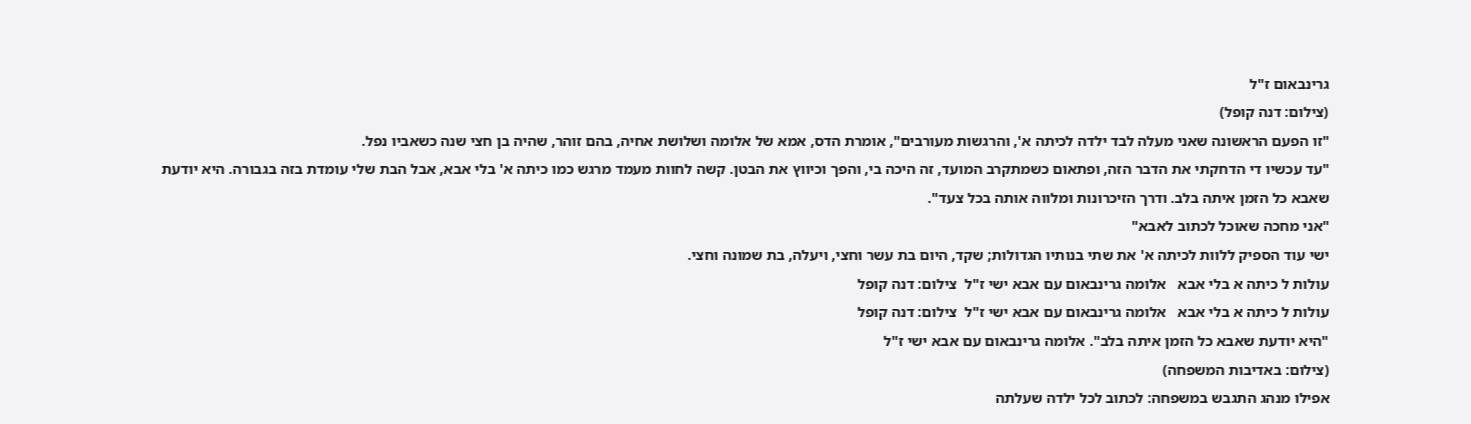גרינבאום ז"ל
(צילום: דנה קופל)
"זו הפעם הראשונה שאני מעלה לבד ילדה לכיתה א', והרגשות מעורבים", אומרת הדס, אמא של אלומה ושלושת אחיה, בהם זוהר, שהיה בן חצי שנה כשאביו נפל.
"עד עכשיו די הדחקתי את הדבר הזה, ופתאום כשמתקרב המועד, זה היכה בי, והפך וכיווץ את הבטן. קשה לחוות מעמד מרגש כמו כיתה א' בלי אבא, אבל הבת שלי עומדת בזה בגבורה. היא יודעת שאבא כל הזמן איתה בלב. ודרך הזיכרונות ומלווה אותה בכל צעד".
"אני מחכה שאוכל לכתוב לאבא"
ישי עוד הספיק ללוות לכיתה א' את שתי בנותיו הגדולות; שקד, היום בת עשר וחצי, ויעלה, בת שמונה וחצי.
עולות ל כיתה א בלי אבא   אלומה גרינבאום עם אבא ישי ז"ל  צילום: דנה קופל
עולות ל כיתה א בלי אבא   אלומה גרינבאום עם אבא ישי ז"ל  צילום: דנה קופל
"היא יודעת שאבא כל הזמן איתה בלב". אלומה גרינבאום עם אבא ישי ז"ל
(צילום: באדיבות המשפחה)
אפילו מנהג התגבש במשפחה: לכתוב לכל ילדה שעלתה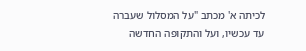לכיתה א' מכתב "על המסלול שעברה עד עכשיו, ועל והתקופה החדשה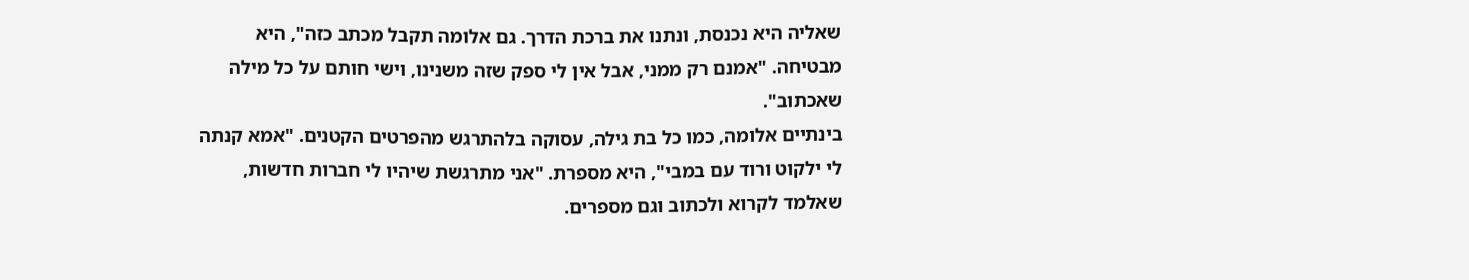שאליה היא נכנסת, ונתנו את ברכת הדרך. גם אלומה תקבל מכתב כזה", היא מבטיחה. "אמנם רק ממני, אבל אין לי ספק שזה משנינו, וישי חותם על כל מילה שאכתוב".
בינתיים אלומה, כמו כל בת גילה, עסוקה בלהתרגש מהפרטים הקטנים. "אמא קנתה לי ילקוט ורוד עם במבי", היא מספרת. "אני מתרגשת שיהיו לי חברות חדשות, שאלמד לקרוא ולכתוב וגם מספרים.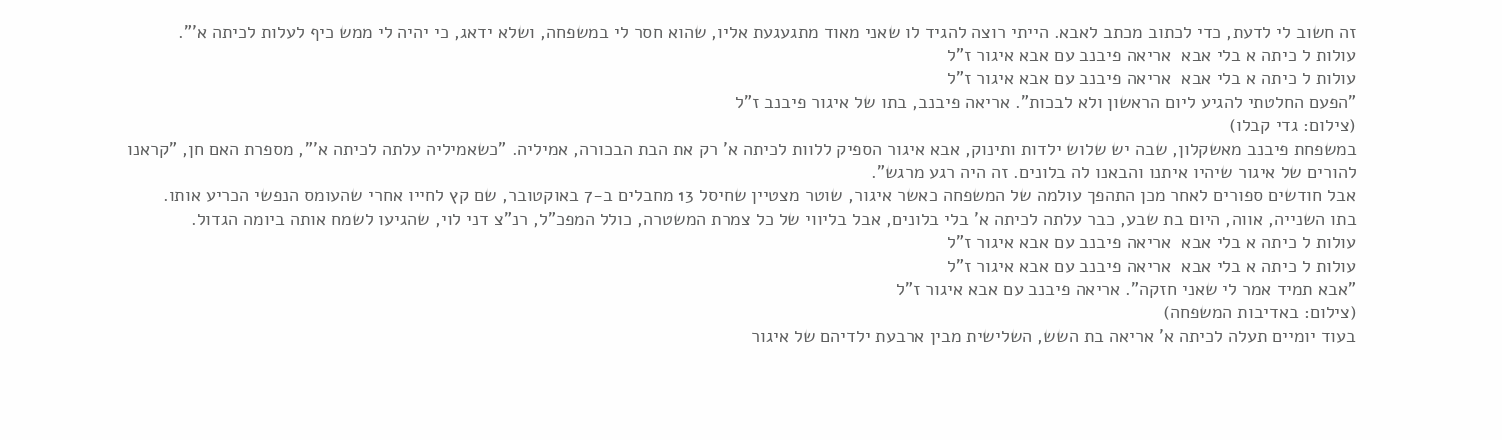זה חשוב לי לדעת, כדי לכתוב מכתב לאבא. הייתי רוצה להגיד לו שאני מאוד מתגעגעת אליו, שהוא חסר לי במשפחה, ושלא ידאג, כי יהיה לי ממש כיף לעלות לכיתה א'".
עולות ל כיתה א בלי אבא  אריאה פיבנב עם אבא איגור ז"ל
עולות ל כיתה א בלי אבא  אריאה פיבנב עם אבא איגור ז"ל
"הפעם החלטתי להגיע ליום הראשון ולא לבכות". אריאה פיבנב, בתו של איגור פיבנב ז"ל
(צילום: גדי קבלו)
במשפחת פיבנב מאשקלון, שבה יש שלוש ילדות ותינוק, אבא איגור הספיק ללוות לכיתה א' רק את הבת הבכורה, אמיליה. "כשאמיליה עלתה לכיתה א'", מספרת האם חן, "קראנו להורים של איגור שיהיו איתנו והבאנו לה בלונים. זה היה רגע מרגש".
אבל חודשים ספורים לאחר מכן התהפך עולמה של המשפחה כאשר איגור, שוטר מצטיין שחיסל 13 מחבלים ב-7 באוקטובר, שם קץ לחייו אחרי שהעומס הנפשי הכריע אותו.
בתו השנייה, אווה, היום בת שבע, כבר עלתה לכיתה א' בלי בלונים, אבל בליווי של כל צמרת המשטרה, כולל המפכ"ל, רנ"צ דני לוי, שהגיעו לשמח אותה ביומה הגדול.
עולות ל כיתה א בלי אבא  אריאה פיבנב עם אבא איגור ז"ל
עולות ל כיתה א בלי אבא  אריאה פיבנב עם אבא איגור ז"ל
"אבא תמיד אמר לי שאני חזקה". אריאה פיבנב עם אבא איגור ז"ל
(צילום: באדיבות המשפחה)
בעוד יומיים תעלה לכיתה א' אריאה בת השש, השלישית מבין ארבעת ילדיהם של איגור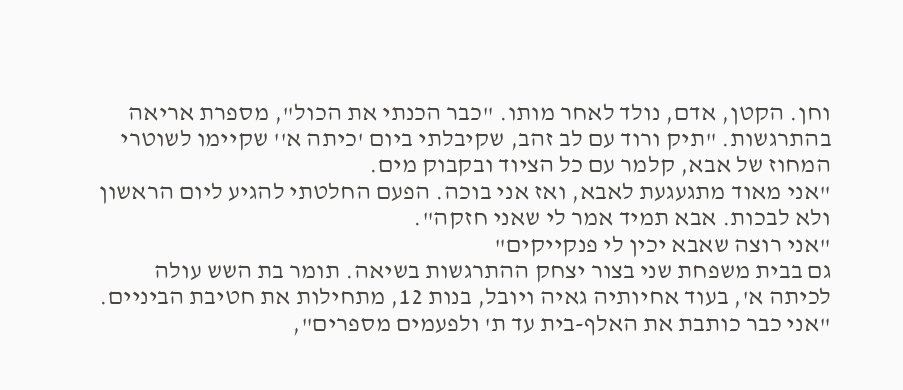וחן. הקטן, אדם, נולד לאחר מותו. "כבר הכנתי את הכול", מספרת אריאה בהתרגשות. "תיק ורוד עם לב זהב, שקיבלתי ביום 'כיתה א'' שקיימו לשוטרי המחוז של אבא, קלמר עם כל הציוד ובקבוק מים.
"אני מאוד מתגעגעת לאבא, ואז אני בוכה. הפעם החלטתי להגיע ליום הראשון ולא לבכות. אבא תמיד אמר לי שאני חזקה".
"אני רוצה שאבא יכין לי פנקייקים"
גם בבית משפחת שני בצור יצחק ההתרגשות בשיאה. תומר בת השש עולה לכיתה א', בעוד אחיותיה גאיה ויובל, בנות 12, מתחילות את חטיבת הביניים.
"אני כבר כותבת את האלף-בית עד ת' ולפעמים מספרים",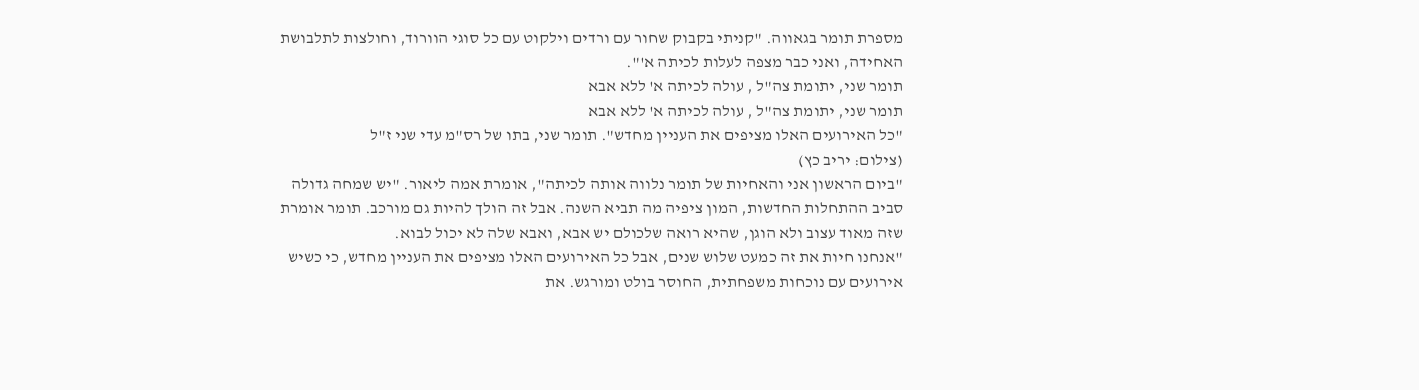מספרת תומר בגאווה. "קניתי בקבוק שחור עם ורדים וילקוט עם כל סוגי הוורוד, וחולצות לתלבושת האחידה, ואני כבר מצפה לעלות לכיתה א'".
תומר שני, יתומת צה"ל , עולה לכיתה א' ללא אבא
תומר שני, יתומת צה"ל , עולה לכיתה א' ללא אבא
"כל האירועים האלו מציפים את העניין מחדש". תומר שני, בתו של רס"מ עדי שני ז"ל
(צילום: יריב כץ)
"ביום הראשון אני והאחיות של תומר נלווה אותה לכיתה", אומרת אמה ליאור. "יש שמחה גדולה סביב ההתחלות החדשות, המון ציפיה מה תביא השנה. אבל זה הולך להיות גם מורכב. תומר אומרת שזה מאוד עצוב ולא הוגן, שהיא רואה שלכולם יש אבא, ואבא שלה לא יכול לבוא.
"אנחנו חיות את זה כמעט שלוש שנים, אבל כל האירועים האלו מציפים את העניין מחדש, כי כשיש אירועים עם נוכחות משפחתית, החוסר בולט ומורגש. את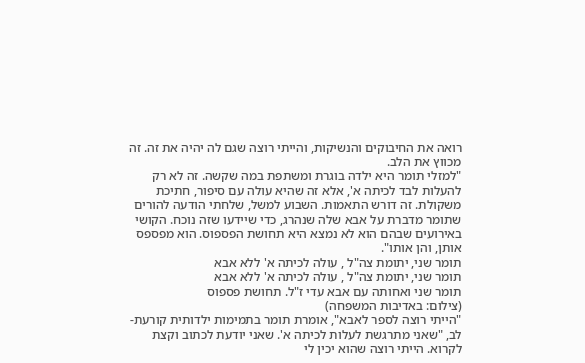רואה את החיבוקים והנשיקות, והייתי רוצה שגם לה יהיה את זה. זה מכווץ את הלב.
"למזלי תומר היא ילדה בוגרת ומשתפת במה שקשה. זה לא רק להעלות לבד לכיתה א', אלא זה שהיא עולה עם סיפור, חתיכת משקולת. זה דורש התאמות. השבוע למשל, שלחתי הודעה להורים שתומר מדברת על אבא שלה שנהרג, כדי שיידעו שזה נוכח. הקושי באירועים שבהם הוא לא נמצא היא תחושת הפספוס. הוא מפספס אותן, והן אותו".
תומר שני, יתומת צה"ל , עולה לכיתה א' ללא אבא
תומר שני, יתומת צה"ל , עולה לכיתה א' ללא אבא
תומר שני ואחותה עם אבא עדי ז"ל. תחושת פספוס
(צילום: באדיבות המשפחה)
"הייתי רוצה לספר לאבא", אומרת תומר בתמימות ילדותית קורעת-לב, "שאני מתרגשת לעלות לכיתה א'. שאני יודעת לכתוב וקצת לקרוא. הייתי רוצה שהוא יכין לי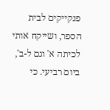פנקייקים לבית הספר, ושייקח אותי לכיתה א' וגם ל-ב', ביום רביעי. כי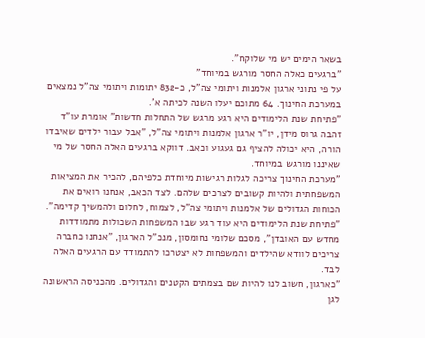בשאר הימים יש מי שלוקח".
"ברגעים כאלה החסר מורגש במיוחד"
על פי נתוני ארגון אלמנות ויתומי צה"ל, כ-832 יתומות ויתומי צה"ל נמצאים במערכת החינוך. 64 מתוכם יעלו השנה לכיתה א'.
"פתיחת שנת הלימודים היא רגע מרגש של התחלות חדשות" אומרת עו"ד זהבה גרוס מידן, יו"ר ארגון אלמנות ויתומי צה"ל, "אבל עבור ילדים שאיבדו הורה, היא יכולה להציף גם געגוע וכאב. דווקא ברגעים האלה החסר של מי שאיננו מורגש במיוחד.
"מערכת החינוך צריכה לגלות רגישות מיוחדת כלפיהם, להכיר את המציאות המשפחתית ולהיות קשובים לצרכים שלהם. לצד הכאב, אנחנו רואים את הכוחות הגדולים של אלמנות ויתומי צה"ל, לצמוח, לחלום ולהמשיך קדימה".
"פתיחת שנת הלימודים היא עוד רגע שבו המשפחות השכולות מתמודדות מחדש עם האובדן", מסכם שלומי נחומסון, מנכ"ל הארגון, "אנחנו כחברה צריכים לוודא שהילדים והמשפחות לא יצטרכו להתמודד עם הרגעים האלה לבד.
"כארגון, חשוב לנו להיות שם בצמתים הקטנים והגדולים. מהכניסה הראשונה לגן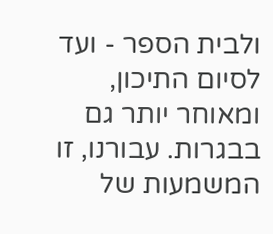ולבית הספר - ועד לסיום התיכון, ומאוחר יותר גם בבגרות. עבורנו, זו המשמעות של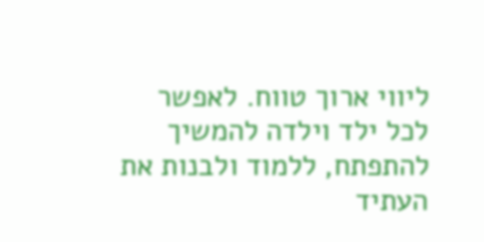ליווי ארוך טווח. לאפשר לכל ילד וילדה להמשיך להתפתח, ללמוד ולבנות את העתיד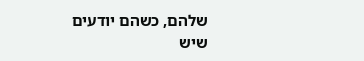שלהם, כשהם יודעים שיש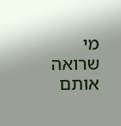מי שרואה אותם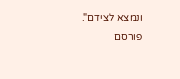ונמצא לצידם".
פורסם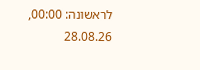לראשונה: 00:00, 28.08.26